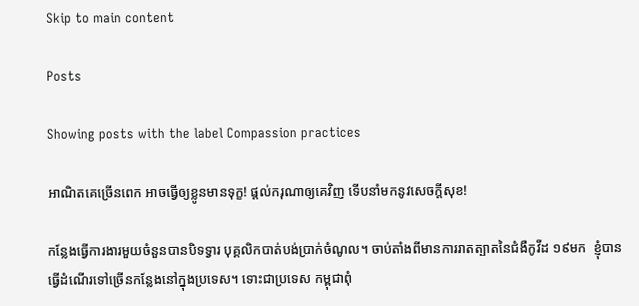Skip to main content

Posts

Showing posts with the label Compassion practices

អាណិតគេច្រើនពេក អាចធ្វើឲ្យខ្លូនមានទុក្ខ! ផ្តល់ករុណាឲ្យគេវិញ ទើបនាំមកនូវសេចក្តីសុខ!

កន្លែងធ្វើការងារមួយចំនួនបានបិទទ្វារ បុគ្គលិកបាត់បង់ប្រាក់ចំណូល។ ចាប់តាំងពីមានការរាតត្បាតនៃជំងឺកូវីដ ១៩មក  ខ្ញុំបានធ្វើដំណើរទៅច្រើនកន្លែងនៅក្នុងប្រទេស។ ទោះជាប្រទេស កម្ពុជាពុំ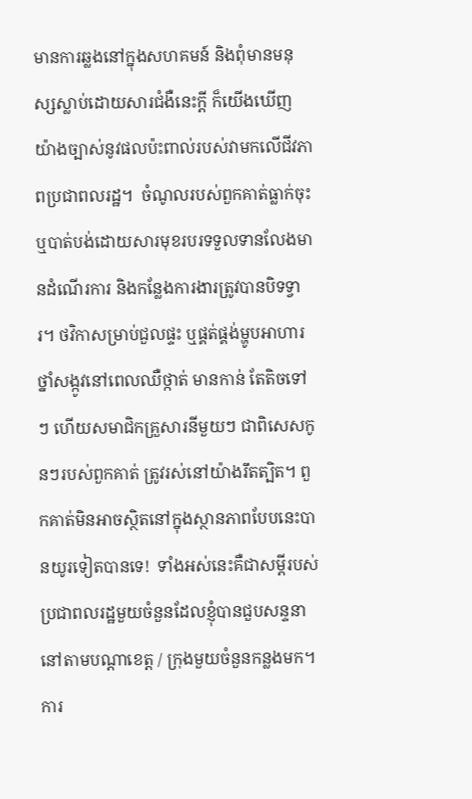មានការឆ្លងនៅក្នុងសហគមន៍ និងពុំមានមនុស្សស្លាប់ដោយសារជំងឺនេះក្តី ក៏យើងឃើញយ៉ាងច្បាស់នូវផលប៉ះពាល់របស់វាមកលើជីវភាពប្រជាពលរដ្ឋ។  ចំណូលរបស់ពួកគាត់ធ្លាក់ចុះ ឬបាត់បង់ដោយសារមុខរបរទទួលទានលែងមានដំណើរការ និងកន្លែងការងារត្រូវបានបិទទ្វារ។ ថវិកាសម្រាប់ជួលផ្ទះ ឬផ្គត់ផ្គង់ម្ហូបអាហារ ថ្នាំសង្កូវនៅពេលឈឺថ្កាត់ មានកាន់ តែតិចទៅៗ ហើយសមាជិកគ្រួសារនីមួយៗ ជាពិសេសកូនៗរបស់ពួកគាត់ ត្រូវរស់នៅយ៉ាងរឹតត្បិត។ ពួកគាត់មិនអាចស្ថិតនៅក្នុងស្ថានភាពបែបនេះបានយូរទៀតបានទេ!  ទាំងអស់នេះគឺជាសម្តីរបស់ប្រជាពលរដ្ឋមួយចំនួនដែលខ្ញុំបានជួបសន្ទនានៅតាមបណ្តាខេត្ត / ក្រុងមួយចំនួនកន្លងមក។ ការ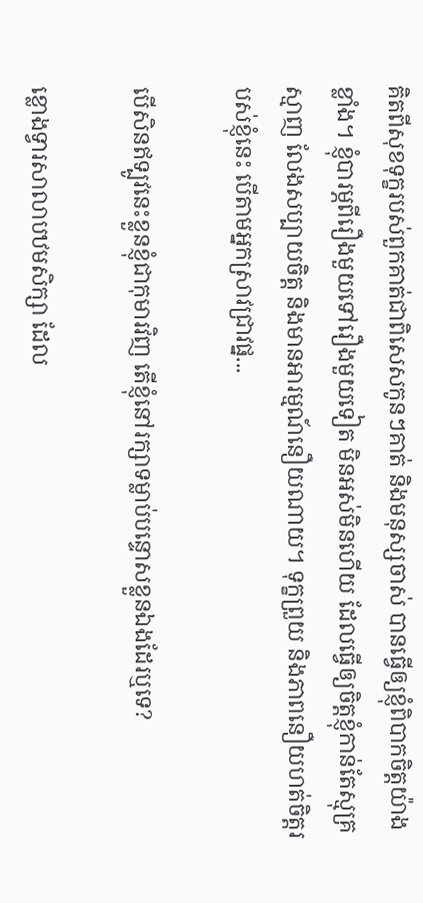គិតពីសុខទុក្ខរបស់ពួកគាត់ជាពិសេសកូនៗគាត់ និងមនុស្សចាស់ បានធ្វើឲ្យខ្ញុំពិបាកចិត្តយ៉ាងខ្លាំង។ ខ្ញុំបារម្ភពីរឿងមួយទៅរឿងមួយទៀត មិនអស់មិនហើយ ដែលធ្វើឲ្យចិត្តខ្ញុំកាន់តែស្មុគ្រស្មាញ លែងសប្បាយចិត្ត និងមានអារម្មណ៍នឿយណាយ។ ទុក្ខព្រួយ និងភាពនឿយហត់ចិត្តរបស់ខ្ញុំនេះ បើតាមអ្នកស្រាវជ្រាវផ្ន...

បើសិនឥទ្បូវនេះខ្លួនខ្ញុំជាកុមារវិញ តើខ្ញុំនៅរក្សាទម្លាប់បន្ទោសខ្លួនឯងដែរឬទេ?

ខ្លោងទ្វារសាលាបឋមសិក្សា ដែល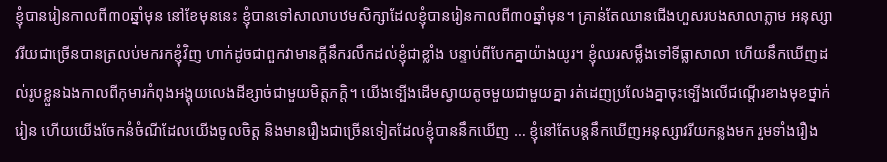ខ្ញុំបានរៀនកាលពី៣០ឆ្នាំមុន នៅខែមុននេះ ខ្ញុំបានទៅសាលាបឋមសិក្សាដែលខ្ញុំបានរៀនកាលពី៣០ឆ្នាំមុន។ គ្រាន់តែឈានជើងហួសរបងសាលាភ្លាម អនុស្សាវរីយជាច្រើនបានត្រលប់មករកខ្ញុំវិញ ហាក់ដូចជាពួកវាមានក្តីនឹករលឹកដល់ខ្ញុំជាខ្លាំង បន្ទាប់ពីបែកគ្នាយ៉ាងយូរ។ ខ្ញុំឈរសម្លឹងទៅទីធ្លាសាលា ហើយនឹកឃើញដល់រូបខ្លួនឯងកាលពីកុមារកំពុងអង្គុយលេងដីខ្សាច់ជាមួយមិត្តភក្តិ។ យើងទ្បើងដើមស្វាយតូចមួយជាមួយគ្នា រត់ដេញប្រលែងគ្នាចុះទ្បើងលើជណ្តើរខាងមុខថ្នាក់រៀន ហើយយើងចែកនំចំណីដែលយើងចូលចិត្ត និងមានរឿងជាច្រើនទៀតដែលខ្ញុំបាននឹកឃើញ … ខ្ញុំនៅតែបន្តនឹកឃើញអនុស្សាវរីយកន្លងមក រួមទាំងរឿង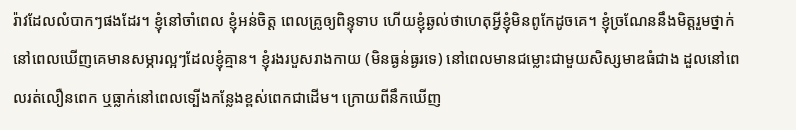រ៉ាវដែលលំបាកៗផងដែរ។ ខ្ញុំនៅចាំពេល ខ្ញុំអន់ចិត្ត ពេលគ្រូឲ្យពិន្ទុទាប ហើយខ្ញុំឆ្ងល់ថាហេតុអ្វីខ្ញុំមិនពូកែដូចគេ។ ខ្ញុំច្រណែននឹងមិត្តរួមថ្នាក់នៅពេលឃើញគេមានសម្ភារល្អៗដែលខ្ញុំគ្មាន។ ខ្ញុំរងរបួសរាងកាយ (មិនធ្ងន់ធ្ងរទេ) នៅពេលមានជម្លោះជាមួយសិស្សមាឌធំជាង ដួលនៅពេលរត់លឿនពេក ឬធ្លាក់នៅពេលទ្បើងកន្លែងខ្ពស់ពេកជាដើម។ ក្រោយពីនឹកឃើញ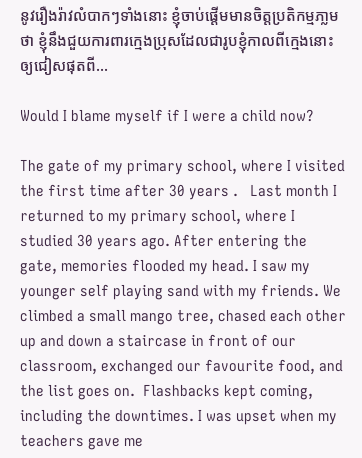នូវរឿងរ៉ាវលំបាកៗទាំងនោះ ខ្ញុំចាប់ផ្តើមមានចិត្តប្រតិកម្មភា្លមថា ខ្ញុំនឹងជួយការពារក្មេងប្រុសដែលជារូបខ្ញុំកាលពីក្មេងនោះ ឲ្យជៀសផុតពី...

Would I blame myself if I were a child now?

The gate of my primary school, where I visited the first time after 30 years .   Last month I returned to my primary school, where I studied 30 years ago. After entering the gate, memories flooded my head. I saw my younger self playing sand with my friends. We climbed a small mango tree, chased each other up and down a staircase in front of our classroom, exchanged our favourite food, and the list goes on.  Flashbacks kept coming, including the downtimes. I was upset when my teachers gave me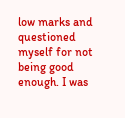low marks and questioned myself for not being good enough. I was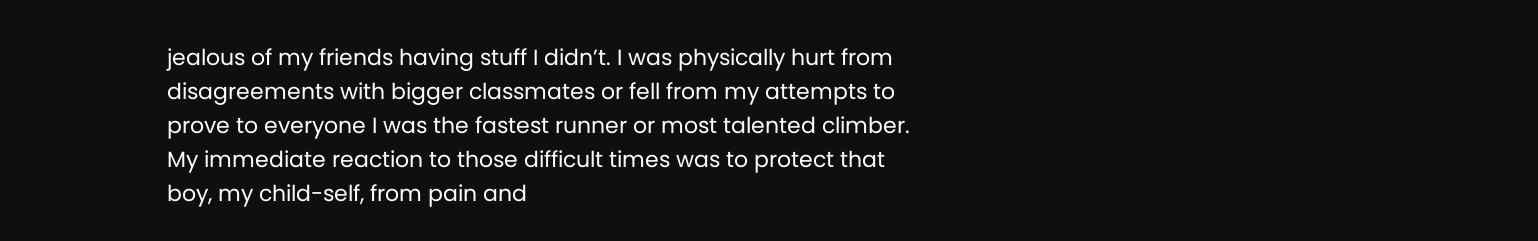jealous of my friends having stuff I didn’t. I was physically hurt from disagreements with bigger classmates or fell from my attempts to prove to everyone I was the fastest runner or most talented climber.  My immediate reaction to those difficult times was to protect that boy, my child-self, from pain and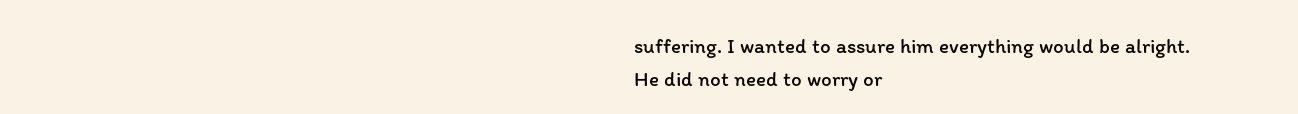suffering. I wanted to assure him everything would be alright. He did not need to worry or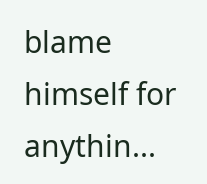blame himself for anythin...